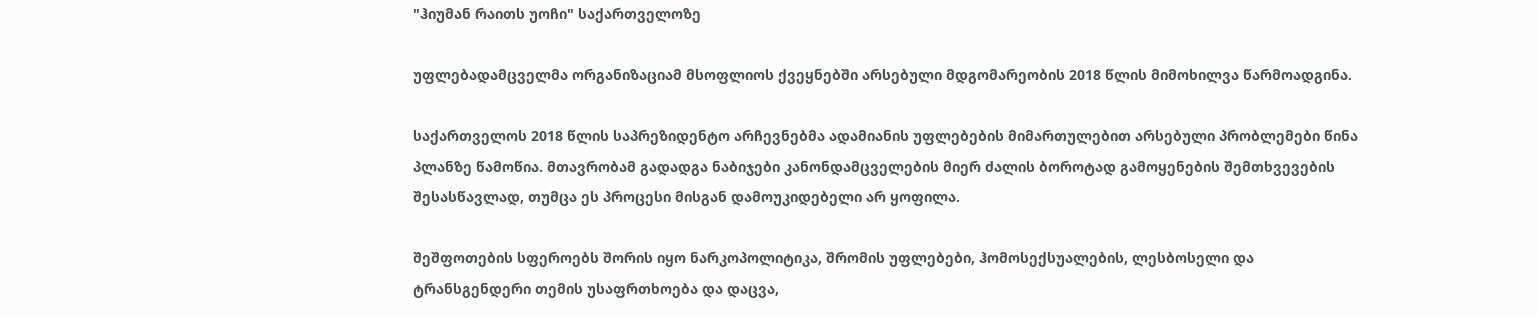"ჰიუმან რაითს უოჩი" საქართველოზე

უფლებადამცველმა ორგანიზაციამ მსოფლიოს ქვეყნებში არსებული მდგომარეობის 2018 წლის მიმოხილვა წარმოადგინა.

საქართველოს 2018 წლის საპრეზიდენტო არჩევნებმა ადამიანის უფლებების მიმართულებით არსებული პრობლემები წინა პლანზე წამოწია. მთავრობამ გადადგა ნაბიჯები კანონდამცველების მიერ ძალის ბოროტად გამოყენების შემთხვევების შესასწავლად, თუმცა ეს პროცესი მისგან დამოუკიდებელი არ ყოფილა.

შეშფოთების სფეროებს შორის იყო ნარკოპოლიტიკა, შრომის უფლებები, ჰომოსექსუალების, ლესბოსელი და ტრანსგენდერი თემის უსაფრთხოება და დაცვა,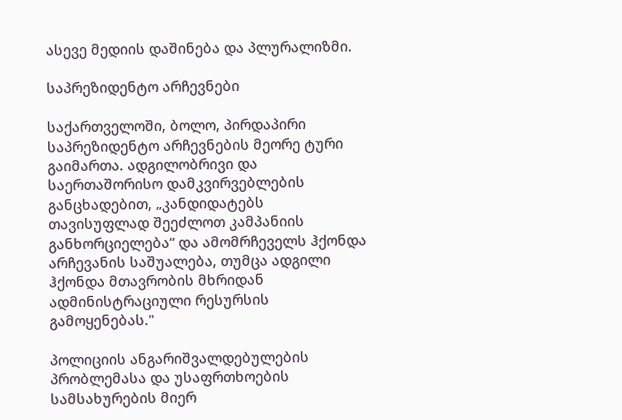ასევე მედიის დაშინება და პლურალიზმი.

საპრეზიდენტო არჩევნები

საქართველოში, ბოლო, პირდაპირი საპრეზიდენტო არჩევნების მეორე ტური გაიმართა. ადგილობრივი და საერთაშორისო დამკვირვებლების განცხადებით, „კანდიდატებს თავისუფლად შეეძლოთ კამპანიის განხორციელება“ და ამომრჩეველს ჰქონდა არჩევანის საშუალება, თუმცა ადგილი ჰქონდა მთავრობის მხრიდან ადმინისტრაციული რესურსის გამოყენებას."

პოლიციის ანგარიშვალდებულების პრობლემასა და უსაფრთხოების სამსახურების მიერ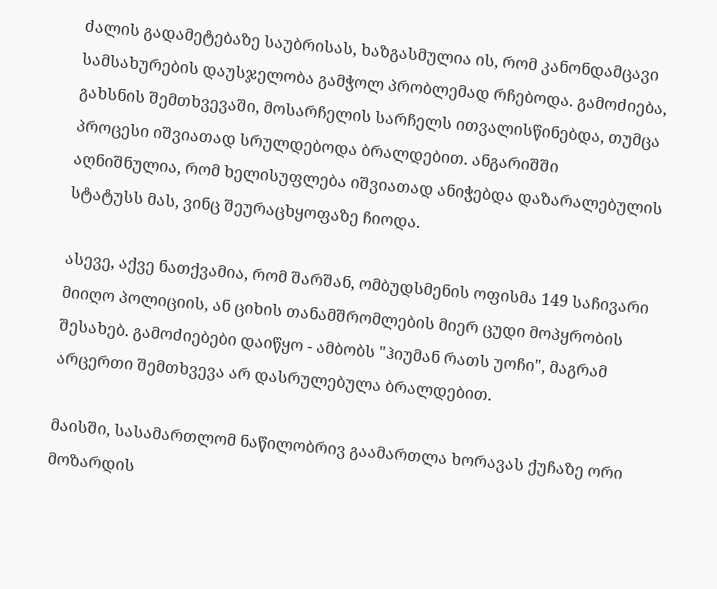ძალის გადამეტებაზე საუბრისას, ხაზგასმულია ის, რომ კანონდამცავი სამსახურების დაუსჯელობა გამჭოლ პრობლემად რჩებოდა. გამოძიება, გახსნის შემთხვევაში, მოსარჩელის სარჩელს ითვალისწინებდა, თუმცა პროცესი იშვიათად სრულდებოდა ბრალდებით. ანგარიშში აღნიშნულია, რომ ხელისუფლება იშვიათად ანიჭებდა დაზარალებულის სტატუსს მას, ვინც შეურაცხყოფაზე ჩიოდა.

ასევე, აქვე ნათქვამია, რომ შარშან, ომბუდსმენის ოფისმა 149 საჩივარი მიიღო პოლიციის, ან ციხის თანამშრომლების მიერ ცუდი მოპყრობის შესახებ. გამოძიებები დაიწყო - ამბობს "ჰიუმან რათს უოჩი", მაგრამ არცერთი შემთხვევა არ დასრულებულა ბრალდებით.

მაისში, სასამართლომ ნაწილობრივ გაამართლა ხორავას ქუჩაზე ორი მოზარდის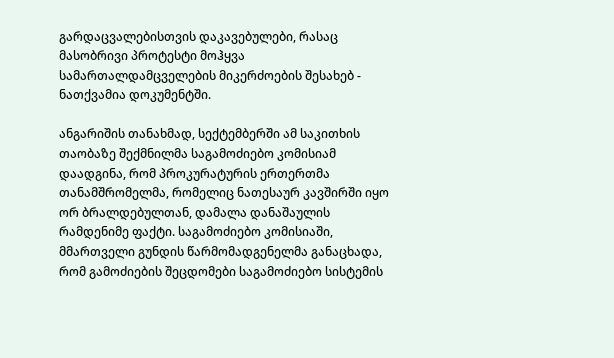გარდაცვალებისთვის დაკავებულები, რასაც მასობრივი პროტესტი მოჰყვა სამართალდამცველების მიკერძოების შესახებ - ნათქვამია დოკუმენტში.

ანგარიშის თანახმად, სექტემბერში ამ საკითხის თაობაზე შექმნილმა საგამოძიებო კომისიამ დაადგინა, რომ პროკურატურის ერთერთმა თანამშრომელმა, რომელიც ნათესაურ კავშირში იყო ორ ბრალდებულთან, დამალა დანაშაულის რამდენიმე ფაქტი. საგამოძიებო კომისიაში, მმართველი გუნდის წარმომადგენელმა განაცხადა, რომ გამოძიების შეცდომები საგამოძიებო სისტემის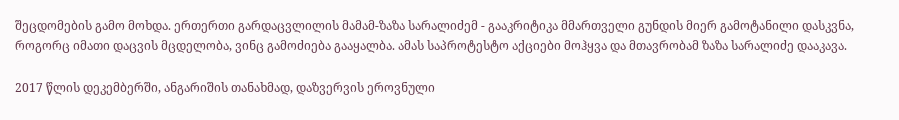შეცდომების გამო მოხდა. ერთერთი გარდაცვლილის მამამ-ზაზა სარალიძემ - გააკრიტიკა მმართველი გუნდის მიერ გამოტანილი დასკვნა, როგორც იმათი დაცვის მცდელობა, ვინც გამოძიება გააყალბა. ამას საპროტესტო აქციები მოჰყვა და მთავრობამ ზაზა სარალიძე დააკავა.

2017 წლის დეკემბერში, ანგარიშის თანახმად, დაზვერვის ეროვნული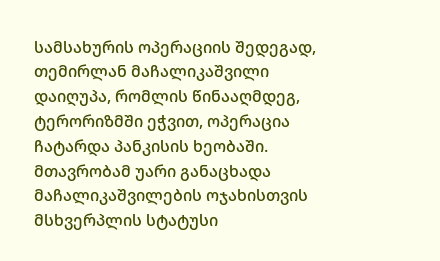სამსახურის ოპერაციის შედეგად, თემირლან მაჩალიკაშვილი დაიღუპა, რომლის წინააღმდეგ, ტერორიზმში ეჭვით, ოპერაცია ჩატარდა პანკისის ხეობაში. მთავრობამ უარი განაცხადა მაჩალიკაშვილების ოჯახისთვის მსხვერპლის სტატუსი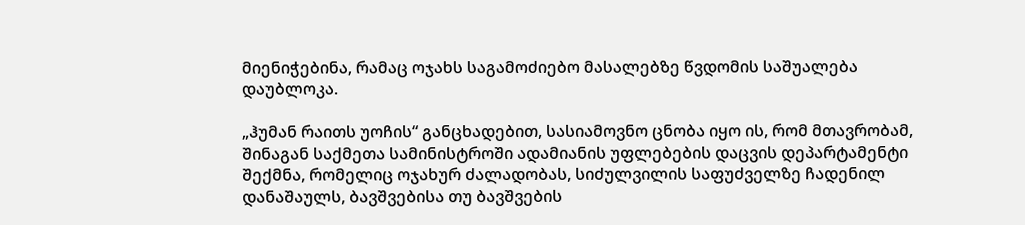მიენიჭებინა, რამაც ოჯახს საგამოძიებო მასალებზე წვდომის საშუალება დაუბლოკა.

„ჰუმან რაითს უოჩის“ განცხადებით, სასიამოვნო ცნობა იყო ის, რომ მთავრობამ, შინაგან საქმეთა სამინისტროში ადამიანის უფლებების დაცვის დეპარტამენტი შექმნა, რომელიც ოჯახურ ძალადობას, სიძულვილის საფუძველზე ჩადენილ დანაშაულს, ბავშვებისა თუ ბავშვების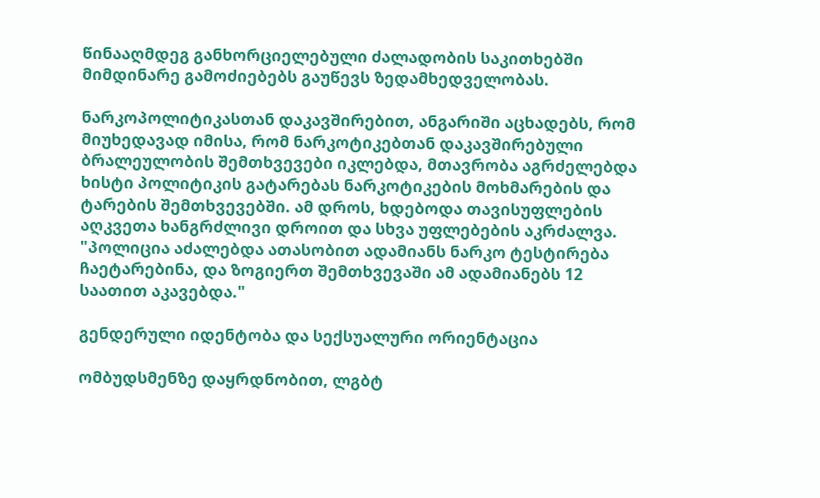წინააღმდეგ განხორციელებული ძალადობის საკითხებში მიმდინარე გამოძიებებს გაუწევს ზედამხედველობას.

ნარკოპოლიტიკასთან დაკავშირებით, ანგარიში აცხადებს, რომ მიუხედავად იმისა, რომ ნარკოტიკებთან დაკავშირებული ბრალეულობის შემთხვევები იკლებდა, მთავრობა აგრძელებდა ხისტი პოლიტიკის გატარებას ნარკოტიკების მოხმარების და ტარების შემთხვევებში. ამ დროს, ხდებოდა თავისუფლების აღკვეთა ხანგრძლივი დროით და სხვა უფლებების აკრძალვა. "პოლიცია აძალებდა ათასობით ადამიანს ნარკო ტესტირება ჩაეტარებინა, და ზოგიერთ შემთხვევაში ამ ადამიანებს 12 საათით აკავებდა."

გენდერული იდენტობა და სექსუალური ორიენტაცია

ომბუდსმენზე დაყრდნობით, ლგბტ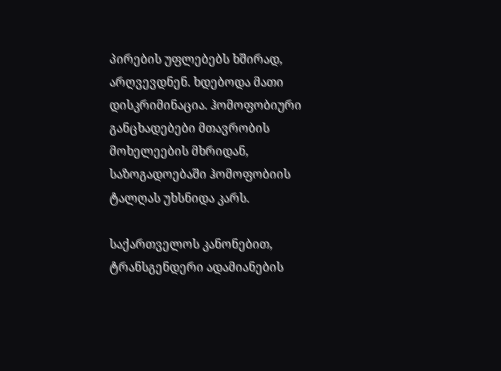პირების უფლებებს ხშირად, არღვევდნენ. ხდებოდა მათი დისკრიმინაცია. ჰომოფობიური განცხადებები მთავრობის მოხელეების მხრიდან, საზოგადოებაში ჰომოფობიის ტალღას უხსნიდა კარს.

საქართველოს კანონებით, ტრანსგენდერი ადამიანების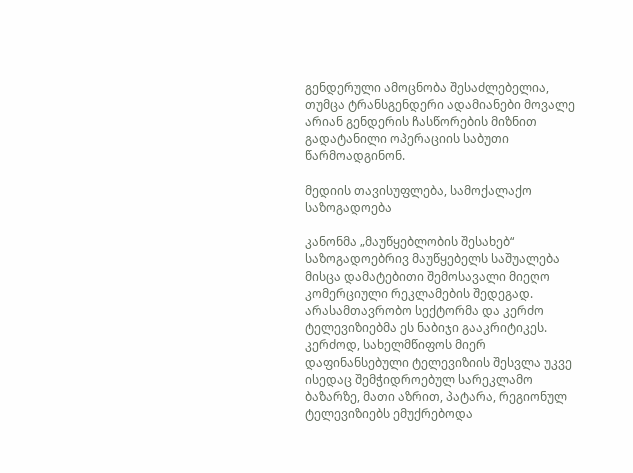გენდერული ამოცნობა შესაძლებელია, თუმცა ტრანსგენდერი ადამიანები მოვალე არიან გენდერის ჩასწორების მიზნით გადატანილი ოპერაციის საბუთი წარმოადგინონ.

მედიის თავისუფლება, სამოქალაქო საზოგადოება

კანონმა „მაუწყებლობის შესახებ“ საზოგადოებრივ მაუწყებელს საშუალება მისცა დამატებითი შემოსავალი მიეღო კომერციული რეკლამების შედეგად. არასამთავრობო სექტორმა და კერძო ტელევიზიებმა ეს ნაბიჯი გააკრიტიკეს. კერძოდ, სახელმწიფოს მიერ დაფინანსებული ტელევიზიის შესვლა უკვე ისედაც შემჭიდროებულ სარეკლამო ბაზარზე, მათი აზრით, პატარა, რეგიონულ ტელევიზიებს ემუქრებოდა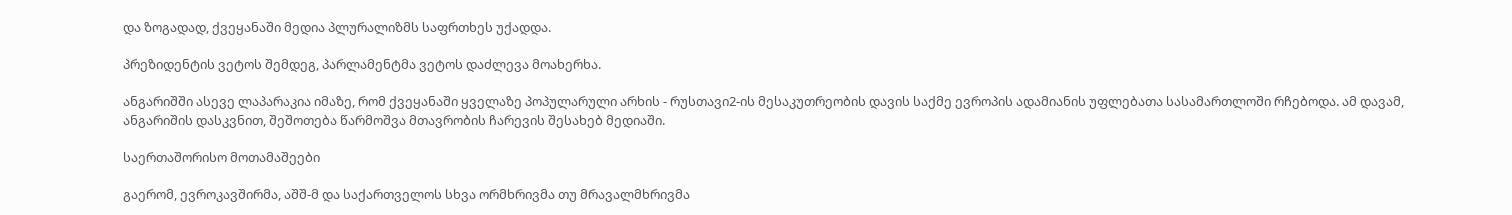და ზოგადად, ქვეყანაში მედია პლურალიზმს საფრთხეს უქადდა.

პრეზიდენტის ვეტოს შემდეგ, პარლამენტმა ვეტოს დაძლევა მოახერხა.

ანგარიშში ასევე ლაპარაკია იმაზე, რომ ქვეყანაში ყველაზე პოპულარული არხის - რუსთავი2-ის მესაკუთრეობის დავის საქმე ევროპის ადამიანის უფლებათა სასამართლოში რჩებოდა. ამ დავამ, ანგარიშის დასკვნით, შეშოთება წარმოშვა მთავრობის ჩარევის შესახებ მედიაში.

საერთაშორისო მოთამაშეები

გაერომ, ევროკავშირმა, აშშ-მ და საქართველოს სხვა ორმხრივმა თუ მრავალმხრივმა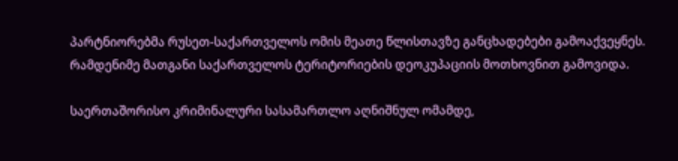პარტნიორებმა რუსეთ-საქართველოს ომის მეათე წლისთავზე განცხადებები გამოაქვეყნეს. რამდენიმე მათგანი საქართველოს ტერიტორიების დეოკუპაციის მოთხოვნით გამოვიდა.

საერთაშორისო კრიმინალური სასამართლო აღნიშნულ ომამდე,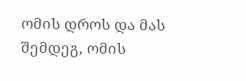ომის დროს და მას შემდეგ, ომის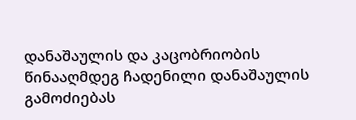დანაშაულის და კაცობრიობის წინააღმდეგ ჩადენილი დანაშაულის გამოძიებას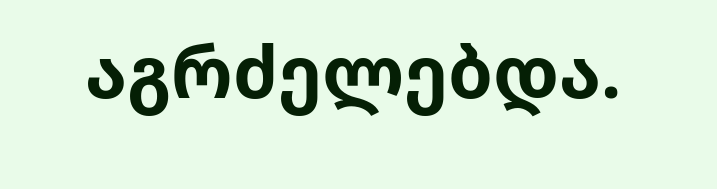აგრძელებდა.